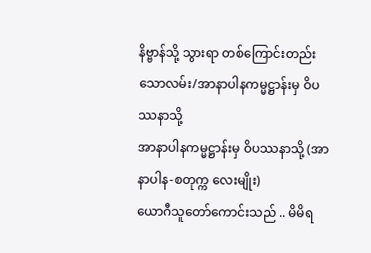နိဗ္ဗာန်သို့ သွားရာ တစ်ကြောင်းတည်းသောလမ်း/အာနာပါနကမ္မဋ္ဌာန်းမှ ဝိပဿနာသို့
အာနာပါနကမ္မဋ္ဌာန်းမှ ဝိပဿနာသို့ (အာနာပါန-စတုက္က လေးမျိုး)
ယောဂီသူတော်ကောင်းသည် .. မိမိရ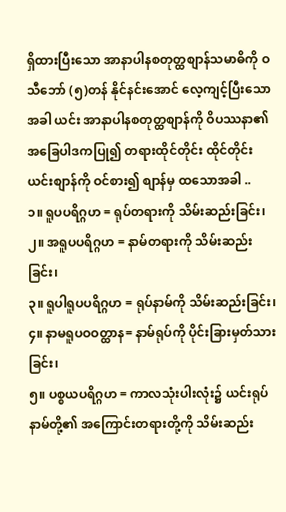ရှိထားပြီးသော အာနာပါနစတုတ္ထစျာန်သမာဓိကို ဝသီဘော် (၅)တန် နိုင်နင်းအောင် လေ့ကျင့်ပြီးသောအခါ ယင်း အာနာပါနစတုတ္ထစျာန်ကို ဝိပဿနာ၏ အခြေပါဒကပြု၍ တရားထိုင်တိုင်း ထိုင်တိုင်း ယင်းစျာန်ကို ဝင်စား၍ စျာန်မှ ထသောအခါ ..
၁။ ရူပပရိဂ္ဂဟ = ရုပ်တရားကို သိမ်းဆည်းခြင်း၊
၂။ အရူပပရိဂ္ဂဟ = နာမ်တရားကို သိမ်းဆည်းခြင်း၊
၃။ ရူပါရူပပရိဂ္ဂဟ = ရုပ်နာမ်ကို သိမ်းဆည်းခြင်း၊
၄။ နာမရူပဝဝတ္ထာန= နာမ်ရုပ်ကို ပိုင်းခြားမှတ်သားခြင်း၊
၅။ ပစ္စယပရိဂ္ဂဟ = ကာလသုံးပါးလုံး၌ ယင်းရုပ်နာမ်တို့၏ အကြောင်းတရားတို့ကို သိမ်းဆည်း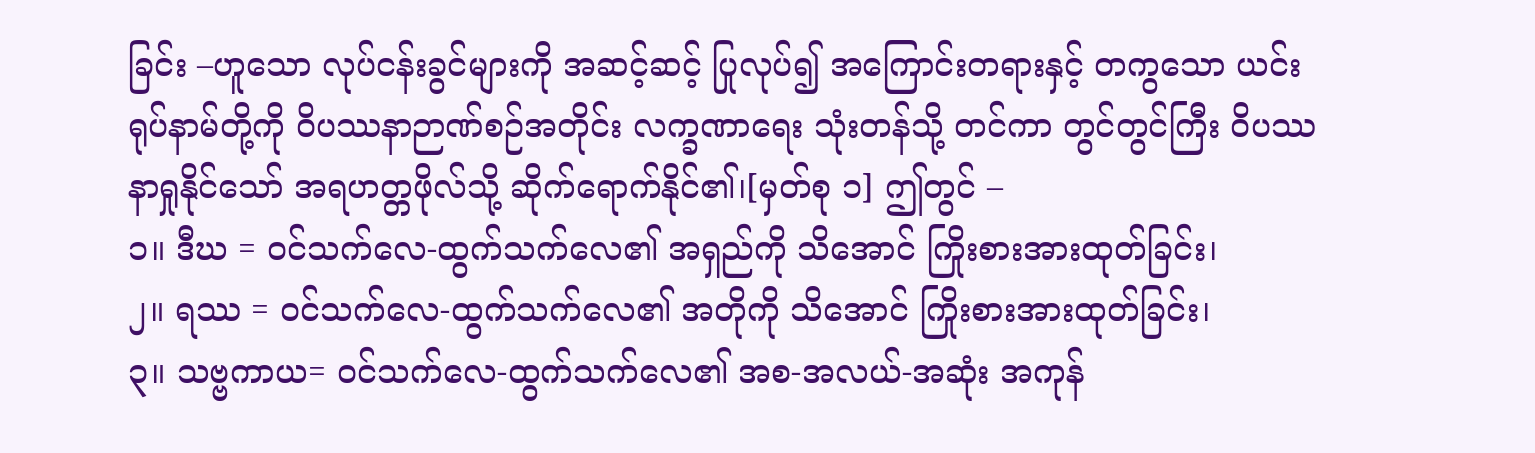ခြင်း –ဟူသော လုပ်ငန်းခွင်များကို အဆင့်ဆင့် ပြုလုပ်၍ အကြောင်းတရားနှင့် တကွသော ယင်းရုပ်နာမ်တို့ကို ဝိပဿနာဉာဏ်စဉ်အတိုင်း လက္ခဏာရေး သုံးတန်သို့ တင်ကာ တွင်တွင်ကြီး ဝိပဿနာရှုနိုင်သော် အရဟတ္တဖိုလ်သို့ ဆိုက်ရောက်နိုင်၏၊[မှတ်စု ၁] ဤတွင် –
၁။ ဒီဃ = ဝင်သက်လေ-ထွက်သက်လေ၏ အရှည်ကို သိအောင် ကြိုးစားအားထုတ်ခြင်း၊
၂။ ရဿ = ဝင်သက်လေ-ထွက်သက်လေ၏ အတိုကို သိအောင် ကြိုးစားအားထုတ်ခြင်း၊
၃။ သဗ္ဗကာယ= ဝင်သက်လေ-ထွက်သက်လေ၏ အစ-အလယ်-အဆုံး အကုန်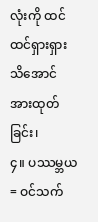လုံးကို ထင်ထင်ရှားရှား သိအောင် အားထုတ်ခြင်း၊
၄။ ပဿမ္ဘယ = ဝင်သက်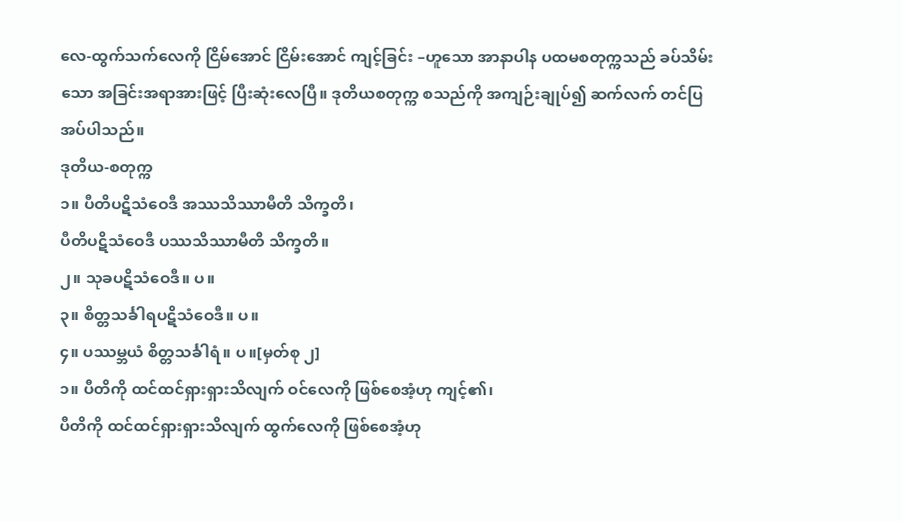လေ-ထွက်သက်လေကို ငြိမ်အောင် ငြိမ်းအောင် ကျင့်ခြင်း –ဟူသော အာနာပါန ပထမစတုက္ကသည် ခပ်သိမ်းသော အခြင်းအရာအားဖြင့် ပြီးဆုံးလေပြီ။ ဒုတိယစတုက္က စသည်ကို အကျဉ်းချုပ်၍ ဆက်လက် တင်ပြအပ်ပါသည်။
ဒုတိယ-စတုက္က
၁။ ပီတိပဋိသံဝေဒီ အဿသိဿာမီတိ သိက္ခတိ၊
ပီတိပဋိသံဝေဒီ ပဿသိဿာမီတိ သိက္ခတိ။
၂။ သုခပဋိသံဝေဒီ။ ပ။
၃။ စိတ္တသင်္ခါရပဋိသံဝေဒီ။ ပ။
၄။ ပဿမ္ဘယံ စိတ္တသင်္ခါရံ။ ပ။[မှတ်စု ၂]
၁။ ပီတိကို ထင်ထင်ရှားရှားသိလျက် ဝင်လေကို ဖြစ်စေအံ့ဟု ကျင့်၏၊
ပီတိကို ထင်ထင်ရှားရှားသိလျက် ထွက်လေကို ဖြစ်စေအံ့ဟု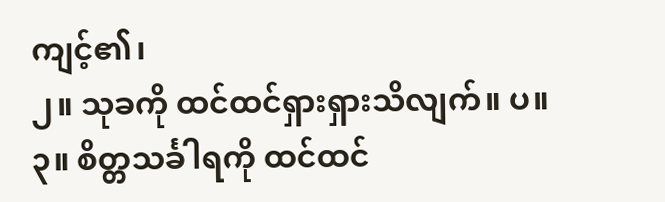ကျင့်၏၊
၂။ သုခကို ထင်ထင်ရှားရှားသိလျက်။ ပ။
၃။ စိတ္တသင်္ခါရကို ထင်ထင်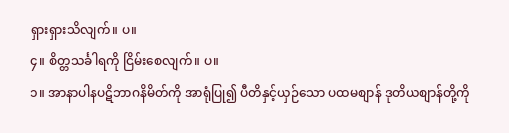ရှားရှားသိလျက်။ ပ။
၄။ စိတ္တသင်္ခါရကို ငြိမ်းစေလျက်။ ပ။
၁။ အာနာပါနပဋိဘာဂနိမိတ်ကို အာရုံပြု၍ ပီတိနှင့်ယှဉ်သော ပထမစျာန် ဒုတိယစျာန်တို့ကို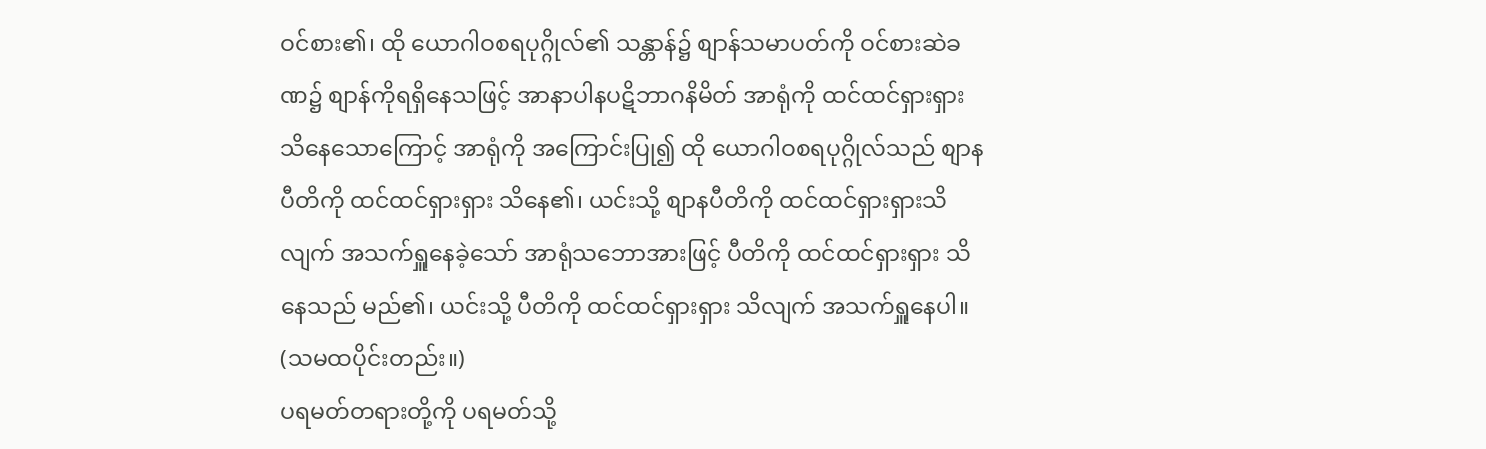ဝင်စား၏၊ ထို ယောဂါဝစရပုဂ္ဂိုလ်၏ သန္တာန်၌ စျာန်သမာပတ်ကို ဝင်စားဆဲခဏ၌ စျာန်ကိုရရှိနေသဖြင့် အာနာပါနပဋိဘာဂနိမိတ် အာရုံကို ထင်ထင်ရှားရှား သိနေသောကြောင့် အာရုံကို အကြောင်းပြု၍ ထို ယောဂါဝစရပုဂ္ဂိုလ်သည် စျာနပီတိကို ထင်ထင်ရှားရှား သိနေ၏၊ ယင်းသို့ စျာနပီတိကို ထင်ထင်ရှားရှားသိလျက် အသက်ရှူနေခဲ့သော် အာရုံသဘောအားဖြင့် ပီတိကို ထင်ထင်ရှားရှား သိနေသည် မည်၏၊ ယင်းသို့ ပီတိကို ထင်ထင်ရှားရှား သိလျက် အသက်ရှူနေပါ။ (သမထပိုင်းတည်း။)
ပရမတ်တရားတို့ကို ပရမတ်သို့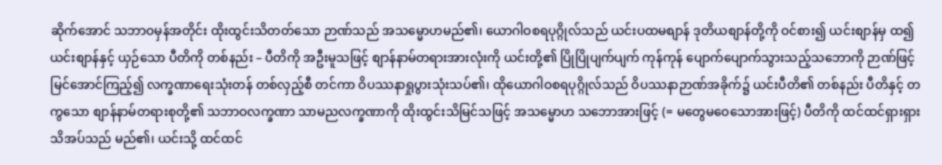ဆိုက်အောင် သဘာဝမှန်အတိုင်း ထိုးထွင်းသိတတ်သော ဉာဏ်သည် အသမ္မောဟမည်၏၊ ယောဂါဝစရပုဂ္ဂိုလ်သည် ယင်းပထမစျာန် ဒုတိယစျာန်တို့ကို ဝင်စား၍ ယင်းစျာန်မှ ထ၍ ယင်းစျာန်နှင့် ယှဉ်သော ပီတိကို တစ်နည်း – ပီတိကို အဦးမူသဖြင့် စျာန်နာမ်တရားအားလုံးကို ယင်းတို့၏ ပြိုပြိုပျက်ပျက် ကုန်ကုန် ပျောက်ပျောက်သွားသည့်သဘောကို ဉာဏ်ဖြင့် မြင်အောင်ကြည့်၍ လက္ခဏာရေးသုံးတန် တစ်လှည့်စီ တင်ကာ ဝိပဿနာရှုပွားသုံးသပ်၏၊ ထိုယောဂါဝစရပုဂ္ဂိုလ်သည် ဝိပဿနာဉာဏ်အခိုက်၌ ယင်းပီတိ၏ တစ်နည်း ပီတိနှင့် တကွသော စျာန်နာမ်တရားစုတို့၏ သဘာဝလက္ခဏာ သာမညလက္ခဏာကို ထိုးထွင်းသိမြင်သဖြင့် အသမ္မောဟ သဘောအားဖြင့် (= မတွေမဝေသောအားဖြင့်) ပီတိကို ထင်ထင်ရှားရှား သိအပ်သည် မည်၏၊ ယင်းသို့ ထင်ထင်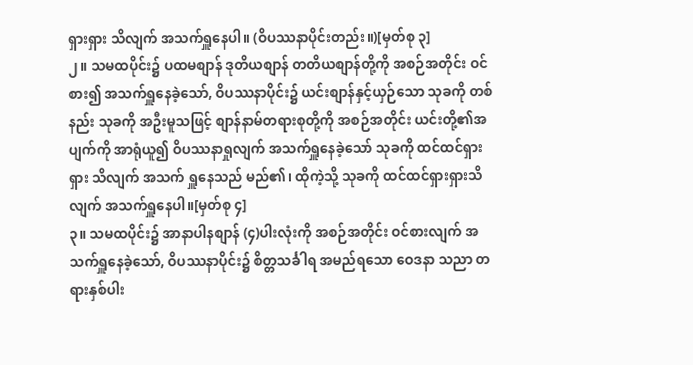ရှားရှား သိလျက် အသက်ရှူနေပါ။ (ဝိပဿနာပိုင်းတည်း။)[မှတ်စု ၃]
၂။ သမထပိုင်း၌ ပထမစျာန် ဒုတိယစျာန် တတိယစျာန်တို့ကို အစဉ်အတိုင်း ဝင်စား၍ အသက်ရှူနေခဲ့သော်, ဝိပဿနာပိုင်း၌ ယင်းစျာန်နှင့်ယှဉ်သော သုခကို တစ်နည်း သုခကို အဦးမူသဖြင့် စျာန်နာမ်တရားစုတို့ကို အစဉ်အတိုင်း ယင်းတို့၏အပျက်ကို အာရုံယူ၍ ဝိပဿနာရှုလျက် အသက်ရှူနေခဲ့သော် သုခကို ထင်ထင်ရှားရှား သိလျက် အသက် ရှူနေသည် မည်၏၊ ထိုကဲ့သို့ သုခကို ထင်ထင်ရှားရှားသိလျက် အသက်ရှူနေပါ။[မှတ်စု ၄]
၃။ သမထပိုင်း၌ အာနာပါနစျာန် (၄)ပါးလုံးကို အစဉ်အတိုင်း ဝင်စားလျက် အသက်ရှူနေခဲ့သော်, ဝိပဿနာပိုင်း၌ စိတ္တသင်္ခါရ အမည်ရသော ဝေဒနာ သညာ တရားနှစ်ပါး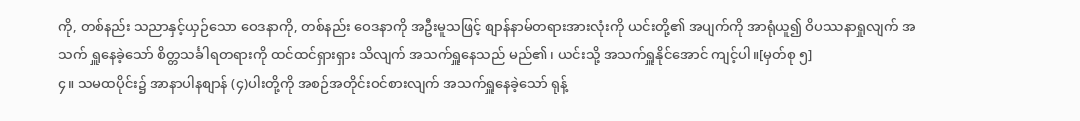ကို, တစ်နည်း သညာနှင့်ယှဉ်သော ဝေဒနာကို, တစ်နည်း ဝေဒနာကို အဦးမူသဖြင့် စျာန်နာမ်တရားအားလုံးကို ယင်းတို့၏ အပျက်ကို အာရုံယူ၍ ဝိပဿနာရှုလျက် အသက် ရှူနေခဲ့သော် စိတ္တသင်္ခါရတရားကို ထင်ထင်ရှားရှား သိလျက် အသက်ရှူနေသည် မည်၏၊ ယင်းသို့ အသက်ရှူနိုင်အောင် ကျင့်ပါ။[မှတ်စု ၅]
၄။ သမထပိုင်း၌ အာနာပါနစျာန် (၄)ပါးတို့ကို အစဉ်အတိုင်းဝင်စားလျက် အသက်ရှူနေခဲ့သော် ရုန့်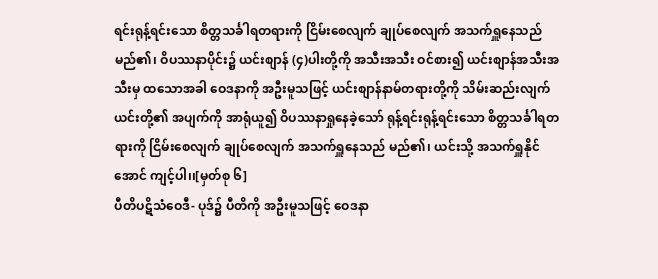ရင်းရုန့်ရင်းသော စိတ္တသင်္ခါရတရားကို ငြိမ်းစေလျက် ချုပ်စေလျက် အသက်ရှူနေသည် မည်၏၊ ဝိပဿနာပိုင်း၌ ယင်းစျာန် (၄)ပါးတို့ကို အသီးအသီး ဝင်စား၍ ယင်းစျာန်အသီးအသီးမှ ထသောအခါ ဝေဒနာကို အဦးမူသဖြင့် ယင်းစျာန်နာမ်တရားတို့ကို သိမ်းဆည်းလျက် ယင်းတို့၏ အပျက်ကို အာရုံယူ၍ ဝိပဿနာရှုနေခဲ့သော် ရုန့်ရင်းရုန့်ရင်းသော စိတ္တသင်္ခါရတရားကို ငြိမ်းစေလျက် ချုပ်စေလျက် အသက်ရှူနေသည် မည်၏၊ ယင်းသို့ အသက်ရှူနိုင်အောင် ကျင့်ပါ၊၊[မှတ်စု ၆]
ပီတိပဋိသံဝေဒီ- ပုဒ်၌ ပီတိကို အဦးမူသဖြင့် ဝေဒနာ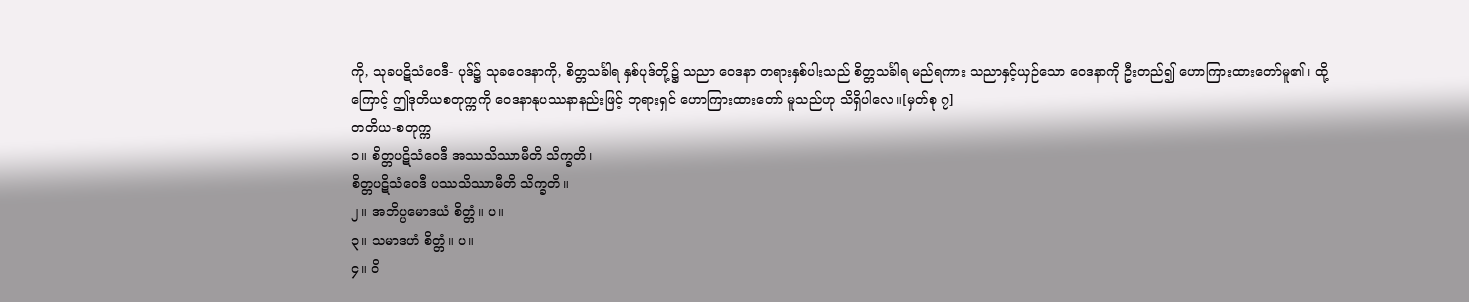ကို, သုခပဋိသံဝေဒီ- ပုဒ်၌ သုခဝေဒနာကို, စိတ္တသင်္ခါရ နှစ်ပုဒ်တို့၌ သညာ ဝေဒနာ တရားနှစ်ပါးသည် စိတ္တသင်္ခါရ မည်ရကား သညာနှင့်ယှဉ်သော ဝေဒနာကို ဦးတည်၍ ဟောကြားထားတော်မူ၏၊ ထို့ကြောင့် ဤဒုတိယစတုက္ကကို ဝေဒနာနုပဿနာနည်းဖြင့် ဘုရားရှင် ဟောကြားထားတော် မူသည်ဟု သိရှိပါလေ။[မှတ်စု ၇]
တတိယ-စတုက္က
၁။ စိတ္တပဋိသံဝေဒီ အဿသိဿာမီတိ သိက္ခတိ၊
စိတ္တပဋိသံဝေဒီ ပဿသိဿာမီတိ သိက္ခတိ။
၂။ အဘိပ္ပမောဒယံ စိတ္တံ။ ပ။
၃။ သမာဒဟံ စိတ္တံ။ ပ။
၄။ ဝိ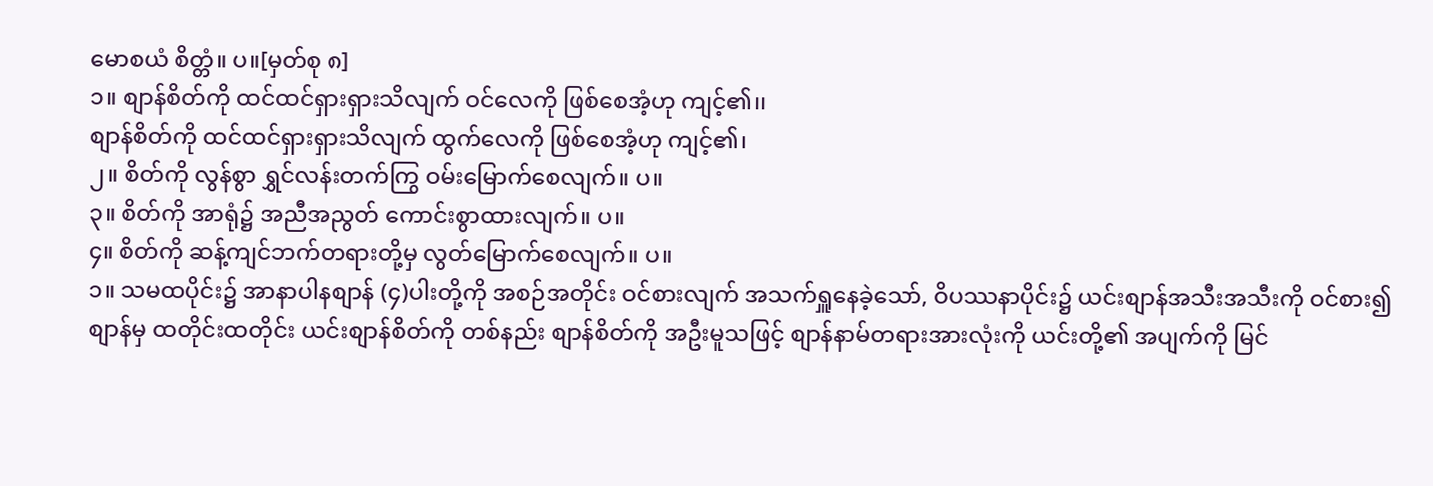မောစယံ စိတ္တံ။ ပ။[မှတ်စု ၈]
၁။ စျာန်စိတ်ကို ထင်ထင်ရှားရှားသိလျက် ဝင်လေကို ဖြစ်စေအံ့ဟု ကျင့်၏၊၊
စျာန်စိတ်ကို ထင်ထင်ရှားရှားသိလျက် ထွက်လေကို ဖြစ်စေအံ့ဟု ကျင့်၏၊
၂။ စိတ်ကို လွန်စွာ ရွှင်လန်းတက်ကြွ ဝမ်းမြောက်စေလျက်။ ပ။
၃။ စိတ်ကို အာရုံ၌ အညီအညွတ် ကောင်းစွာထားလျက်။ ပ။
၄။ စိတ်ကို ဆန့်ကျင်ဘက်တရားတို့မှ လွတ်မြောက်စေလျက်။ ပ။
၁။ သမထပိုင်း၌ အာနာပါနစျာန် (၄)ပါးတို့ကို အစဉ်အတိုင်း ဝင်စားလျက် အသက်ရှူနေခဲ့သော်, ဝိပဿနာပိုင်း၌ ယင်းစျာန်အသီးအသီးကို ဝင်စား၍ စျာန်မှ ထတိုင်းထတိုင်း ယင်းစျာန်စိတ်ကို တစ်နည်း စျာန်စိတ်ကို အဦးမူသဖြင့် စျာန်နာမ်တရားအားလုံးကို ယင်းတို့၏ အပျက်ကို မြင်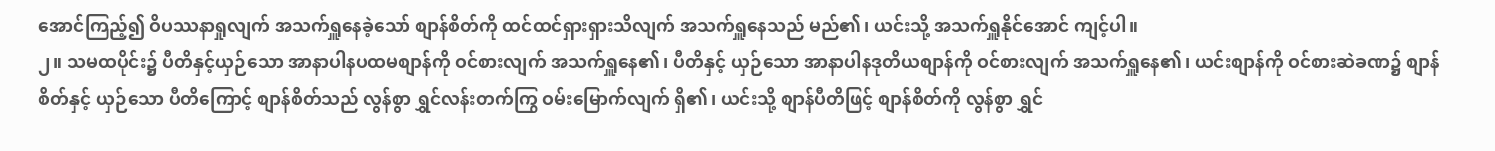အောင်ကြည့်၍ ဝိပဿနာရှုလျက် အသက်ရှူနေခဲ့သော် စျာန်စိတ်ကို ထင်ထင်ရှားရှားသိလျက် အသက်ရှူနေသည် မည်၏၊ ယင်းသို့ အသက်ရှူနိုင်အောင် ကျင့်ပါ။
၂။ သမထပိုင်း၌ ပီတိနှင့်ယှဉ်သော အာနာပါနပထမစျာန်ကို ဝင်စားလျက် အသက်ရှူနေ၏၊ ပီတိနှင့် ယှဉ်သော အာနာပါနဒုတိယစျာန်ကို ဝင်စားလျက် အသက်ရှူနေ၏၊ ယင်းစျာန်ကို ဝင်စားဆဲခဏ၌ စျာန်စိတ်နှင့် ယှဉ်သော ပီတိကြောင့် စျာန်စိတ်သည် လွန်စွာ ရွှင်လန်းတက်ကြွ ဝမ်းမြောက်လျက် ရှိ၏၊ ယင်းသို့ စျာန်ပီတိဖြင့် စျာန်စိတ်ကို လွန်စွာ ရွှင်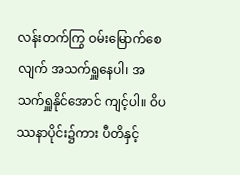လန်းတက်ကြွ ဝမ်းမြောက်စေလျက် အသက်ရှူနေပါ၊ အသက်ရှူနိုင်အောင် ကျင့်ပါ။ ဝိပဿနာပိုင်း၌ကား ပီတိနှင့်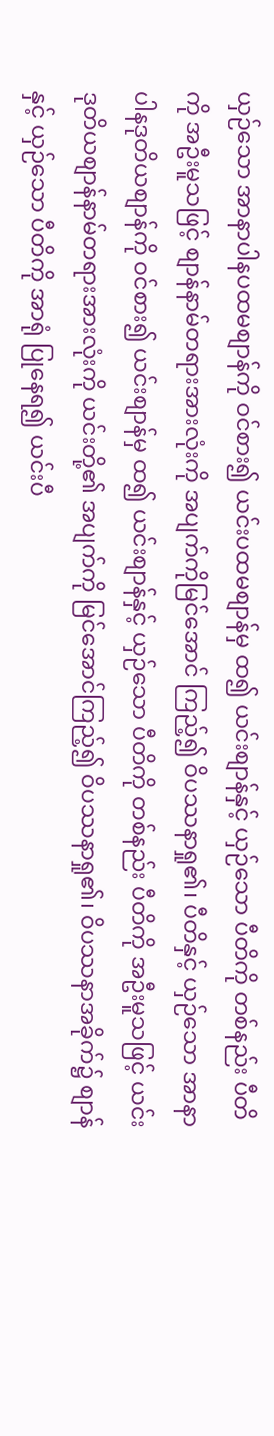ယှဉ်သော အာနာပါနပထမစျာန်ကို ဝင်စား၍ ယင်းပထမစျာန်မှ ထ၍ ယင်းစျာန်နှင့် ယှဉ်သော ပီတိကို တစ်နည်း ပီတိကို အဦးမူသဖြင့် စျာန်နာမ်တရားအားလုံးကို အပျက်ကိုမြင်အောင် ကြည့်၍ ဝိပဿနာရှု၏၊ ပီတိနှင့် ယှဉ်သော အာနာပါနဒုတိယစျာန်ကို ဝင်စား၍ ယင်းစျာန်မှ ထ၍ ယင်းစျာန်နှင့် ယှဉ်သော ပီတိကို တစ်နည်း ပီတိကို အဦးမူသဖြင့် ယင်းဒုတိယစျာန်နာမ်တရားအားလုံးကို ယင်းတို့၏ အပျက်ကို မြင်အောင်ကြည့်၍ ဝိပဿနာရှု၏၊ ဝိပဿနာအခိုက်၌ စျာန်နှင့် ယှဉ်သော ပီတိကို အာရုံ ပြုနေရ၍ ယင်းပီ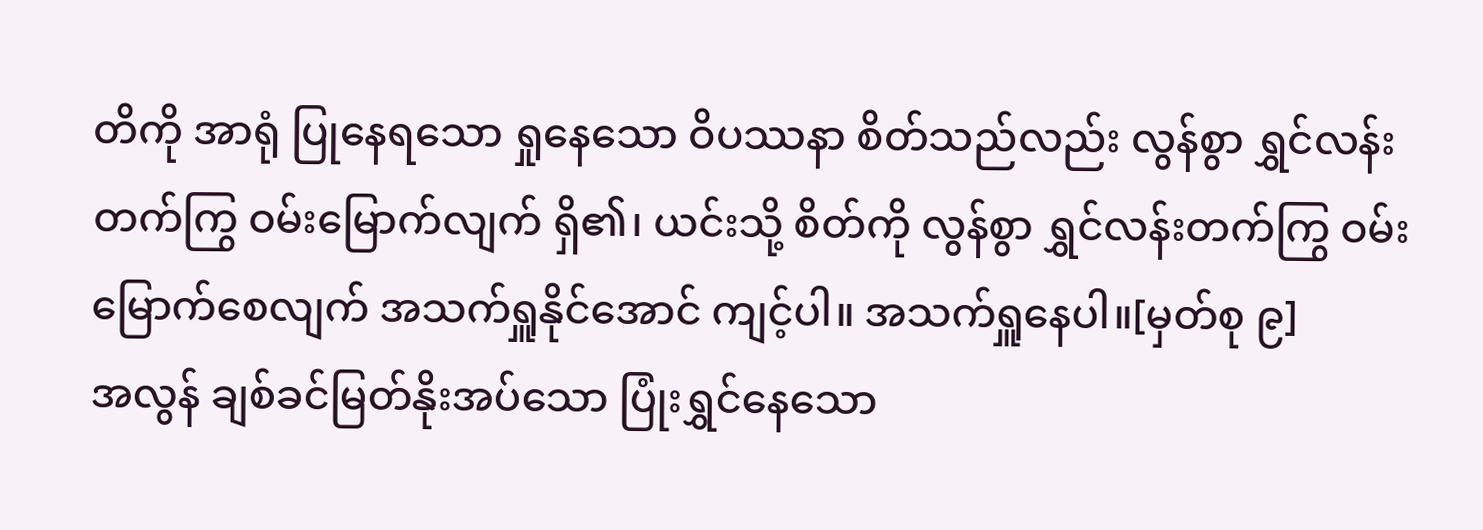တိကို အာရုံ ပြုနေရသော ရှုနေသော ဝိပဿနာ စိတ်သည်လည်း လွန်စွာ ရွှင်လန်းတက်ကြွ ဝမ်းမြောက်လျက် ရှိ၏၊ ယင်းသို့ စိတ်ကို လွန်စွာ ရွှင်လန်းတက်ကြွ ဝမ်းမြောက်စေလျက် အသက်ရှူနိုင်အောင် ကျင့်ပါ။ အသက်ရှူနေပါ။[မှတ်စု ၉]
အလွန် ချစ်ခင်မြတ်နိုးအပ်သော ပြုံးရွှင်နေသော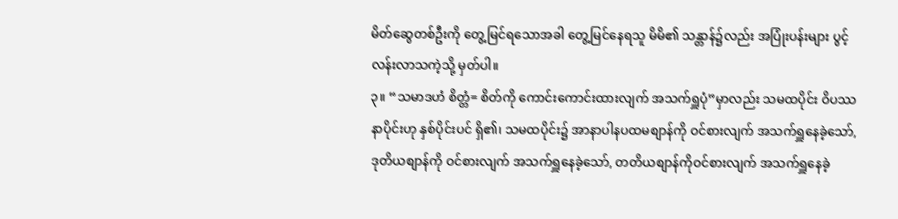မိတ်ဆွေတစ်ဦးကို တွေ့မြင်ရသောအခါ တွေ့မြင်နေရသူ မိမိ၏ သန္တာန်၌လည်း အပြုံးပန်းများ ပွင့်လန်းလာသကဲ့သို့ မှတ်ပါ။
၃။ “သမာဒဟံ စိတ္တံ= စိတ်ကို ကောင်းကောင်းထားလျက် အသက်ရှူပုံ”မှာလည်း သမထပိုင်း ဝိပဿနာပိုင်းဟု နှစ်ပိုင်းပင် ရှိ၏၊ သမထပိုင်း၌ အာနာပါနပထမစျာန်ကို ဝင်စားလျက် အသက်ရှူနေခဲ့သော်, ဒုတိယစျာန်ကို ဝင်စားလျက် အသက်ရှူနေခဲ့သော်, တတိယစျာန်ကိုဝင်စားလျက် အသက်ရှူနေခဲ့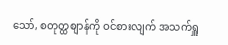သော်, စတုတ္ထစျာန်ကို ဝင်စားလျက် အသက်ရှူ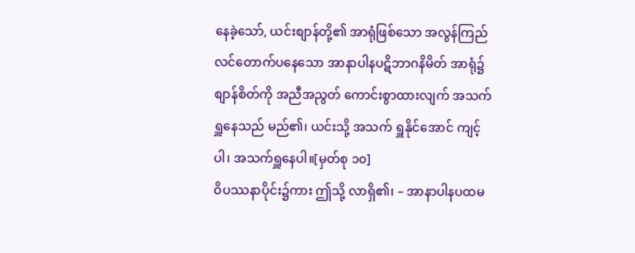နေခဲ့သော်, ယင်းစျာန်တို့၏ အာရုံဖြစ်သော အလွန်ကြည်လင်တောက်ပနေသော အာနာပါနပဋိဘာဂနိမိတ် အာရုံ၌ စျာန်စိတ်ကို အညီအညွတ် ကောင်းစွာထားလျက် အသက်ရှူနေသည် မည်၏၊ ယင်းသို့ အသက် ရှူနိုင်အောင် ကျင့်ပါ၊ အသက်ရှူနေပါ။[မှတ်စု ၁၀]
ဝိပဿနာပိုင်း၌ကား ဤသို့ လာရှိ၏၊ – အာနာပါနပထမ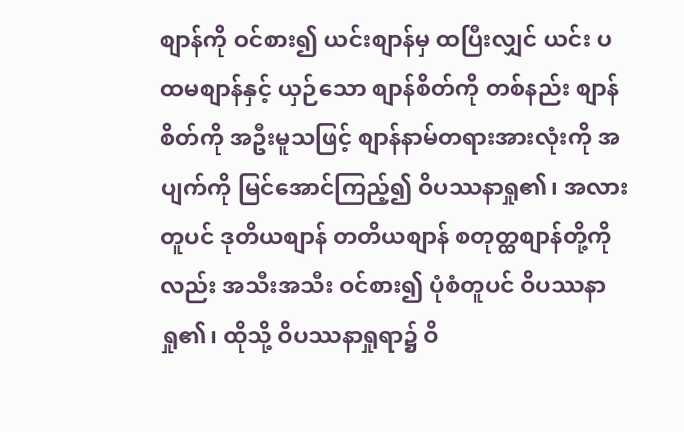စျာန်ကို ဝင်စား၍ ယင်းစျာန်မှ ထပြီးလျှင် ယင်း ပထမစျာန်နှင့် ယှဉ်သော စျာန်စိတ်ကို တစ်နည်း စျာန်စိတ်ကို အဦးမူသဖြင့် စျာန်နာမ်တရားအားလုံးကို အပျက်ကို မြင်အောင်ကြည့်၍ ဝိပဿနာရှု၏၊ အလားတူပင် ဒုတိယစျာန် တတိယစျာန် စတုတ္ထစျာန်တို့ကိုလည်း အသီးအသီး ဝင်စား၍ ပုံစံတူပင် ဝိပဿနာရှု၏၊ ထိုသို့ ဝိပဿနာရှုရာ၌ ဝိ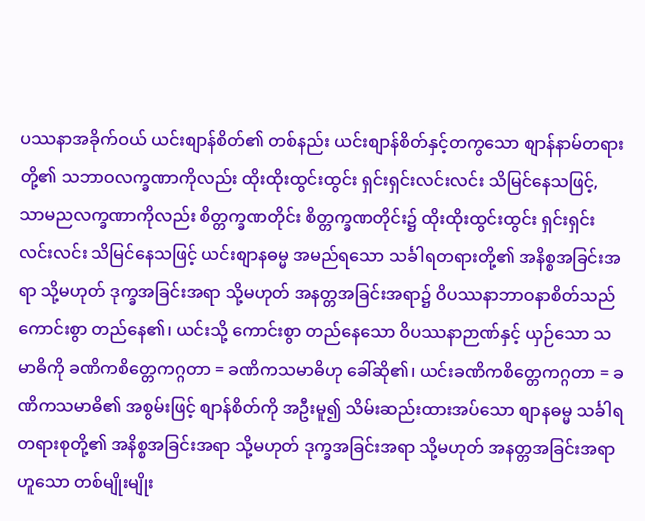ပဿနာအခိုက်ဝယ် ယင်းစျာန်စိတ်၏ တစ်နည်း ယင်းစျာန်စိတ်နှင့်တကွသော စျာန်နာမ်တရားတို့၏ သဘာဝလက္ခဏာကိုလည်း ထိုးထိုးထွင်းထွင်း ရှင်းရှင်းလင်းလင်း သိမြင်နေသဖြင့်, သာမညလက္ခဏာကိုလည်း စိတ္တက္ခဏတိုင်း စိတ္တက္ခဏတိုင်း၌ ထိုးထိုးထွင်းထွင်း ရှင်းရှင်းလင်းလင်း သိမြင်နေသဖြင့် ယင်းစျာနဓမ္မ အမည်ရသော သင်္ခါရတရားတို့၏ အနိစ္စအခြင်းအရာ သို့မဟုတ် ဒုက္ခအခြင်းအရာ သို့မဟုတ် အနတ္တအခြင်းအရာ၌ ဝိပဿနာဘာဝနာစိတ်သည် ကောင်းစွာ တည်နေ၏၊ ယင်းသို့ ကောင်းစွာ တည်နေသော ဝိပဿနာဉာဏ်နှင့် ယှဉ်သော သမာဓိကို ခဏိကစိတ္တေကဂ္ဂတာ = ခဏိကသမာဓိဟု ခေါ်ဆို၏၊ ယင်းခဏိကစိတ္တေကဂ္ဂတာ = ခဏိကသမာဓိ၏ အစွမ်းဖြင့် စျာန်စိတ်ကို အဦးမူ၍ သိမ်းဆည်းထားအပ်သော စျာနဓမ္မ သင်္ခါရတရားစုတို့၏ အနိစ္စအခြင်းအရာ သို့မဟုတ် ဒုက္ခအခြင်းအရာ သို့မဟုတ် အနတ္တအခြင်းအရာဟူသော တစ်မျိုးမျိုး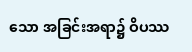သော အခြင်းအရာ၌ ဝိပဿ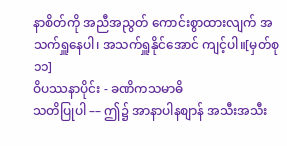နာစိတ်ကို အညီအညွတ် ကောင်းစွာထားလျက် အသက်ရှူနေပါ၊ အသက်ရှူနိုင်အောင် ကျင့်ပါ။[မှတ်စု ၁၁]
ဝိပဿနာပိုင်း - ခဏိကသမာဓိ
သတိပြုပါ –– ဤ၌ အာနာပါနစျာန် အသီးအသီး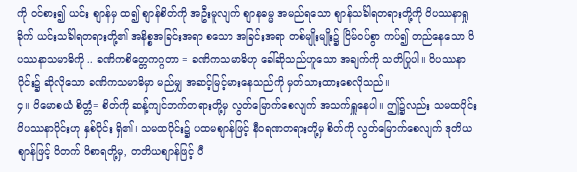ကို ဝင်စား၍ ယင်း စျာန်မှ ထ၍ စျာန်စိတ်ကို အဦးမူလျက် စျာနဓမ္မ အမည်ရသော စျာန်သင်္ခါရတရားတို့ကို ဝိပဿနာရှုခိုက် ယင်းသင်္ခါရတရားတို့၏ အနိစ္စအခြင်းအရာ စသော အခြင်းအရာ တစ်မျိုးမျိုး၌ ငြိမ်ဝပ်စွာ ကပ်၍ တည်နေသော ဝိပဿနာသမာဓိကို .. ခဏိကစိတ္တေကဂ္ဂတာ = ခဏိကသမာဓိဟု ခေါ်ဆိုသည်ဟူသော အချက်ကို သတိပြုပါ။ ဝိပဿနာပိုင်း၌ ဆိုလိုသော ခဏိကသမာဓိမှာ မည်မျှ အဆင့်မြင့်မားနေသည်ကို မှတ်သားထားစေလိုသည်။
၄။ ဝိမောစယံ စိတ္တံ= စိတ်ကို ဆန့်ကျင်ဘက်တရားတို့မှ လွတ်မြောက်စေလျက် အသက်ရှူနေပါ။ ဤ၌လည်း သမထပိုင်း ဝိပဿနာပိုင်းဟု နှစ်ပိုင်း ရှိ၏၊ သမထပိုင်း၌ ပထမစျာန်ဖြင့် နီဝရဏတရားတို့မှ စိတ်ကို လွတ်မြောက်စေလျက် ဒုတိယစျာန်ဖြင့် ဝိတက် ဝိစာရတို့မှ, တတိယစျာန်ဖြင့် ပီ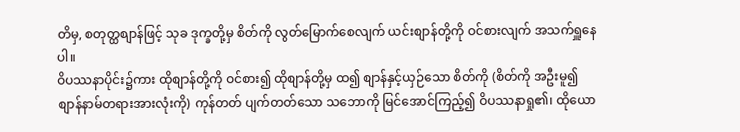တိမှ, စတုတ္ထစျာန်ဖြင့် သုခ ဒုက္ခတို့မှ စိတ်ကို လွတ်မြောက်စေလျက် ယင်းစျာန်တို့ကို ဝင်စားလျက် အသက်ရှူနေပါ။
ဝိပဿနာပိုင်း၌ကား ထိုစျာန်တို့ကို ဝင်စား၍ ထိုစျာန်တို့မှ ထ၍ စျာန်နှင့်ယှဉ်သော စိတ်ကို (စိတ်ကို အဦးမူ၍ စျာန်နာမ်တရားအားလုံးကို) ကုန်တတ် ပျက်တတ်သော သဘောကို မြင်အောင်ကြည့်၍ ဝိပဿနာရှု၏၊ ထိုယော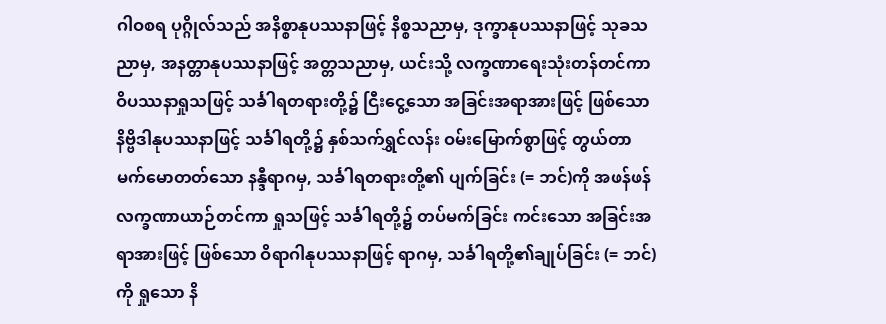ဂါဝစရ ပုဂ္ဂိုလ်သည် အနိစ္စာနုပဿနာဖြင့် နိစ္စသညာမှ, ဒုက္ခာနုပဿနာဖြင့် သုခသညာမှ, အနတ္တာနုပဿနာဖြင့် အတ္တသညာမှ, ယင်းသို့ လက္ခဏာရေးသုံးတန်တင်ကာ ဝိပဿနာရှုသဖြင့် သင်္ခါရတရားတို့၌ ငြီးငွေ့သော အခြင်းအရာအားဖြင့် ဖြစ်သော နိဗ္ဗိဒါနုပဿနာဖြင့် သင်္ခါရတို့၌ နှစ်သက်ရွှင်လန်း ဝမ်းမြောက်စွာဖြင့် တွယ်တာမက်မောတတ်သော နန္ဒီရာဂမှ, သင်္ခါရတရားတို့၏ ပျက်ခြင်း (= ဘင်)ကို အဖန်ဖန် လက္ခဏာယာဉ်တင်ကာ ရှုသဖြင့် သင်္ခါရတို့၌ တပ်မက်ခြင်း ကင်းသော အခြင်းအရာအားဖြင့် ဖြစ်သော ဝိရာဂါနုပဿနာဖြင့် ရာဂမှ, သင်္ခါရတို့၏ချုပ်ခြင်း (= ဘင်) ကို ရှုသော နိ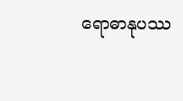ရောဓာနုပဿ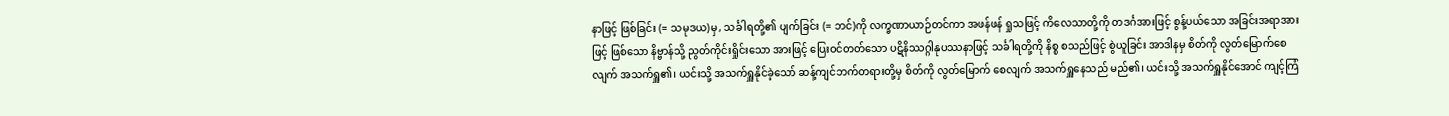နာဖြင့် ဖြစ်ခြင်း (= သမုဒယ)မှ, သင်္ခါရတို့၏ ပျက်ခြင်း (= ဘင်)ကို လက္ခဏာယာဉ်တင်ကာ အဖန်ဖန် ရှုသဖြင့် ကိလေသာတို့ကို တဒင်္ဂအားဖြင့် စွန့်ပယ်သော အခြင်းအရာအားဖြင့် ဖြစ်သော နိဗ္ဗာန်သို့ ညွတ်ကိုင်းရှိုင်းသော အားဖြင့် ပြေးဝင်တတ်သော ပဋိနိဿဂ္ဂါနုပဿနာဖြင့် သင်္ခါရတို့ကို နိစ္စ စသည်ဖြင့် စွဲယူခြင်း အာဒါနမှ စိတ်ကို လွတ်မြောက်စေလျက် အသက်ရှူ၏၊ ယင်းသို့ အသက်ရှူနိုင်ခဲ့သော် ဆန့်ကျင်ဘက်တရားတို့မှ စိတ်ကို လွတ်မြောက် စေလျက် အသက်ရှူနေသည် မည်၏၊ ယင်းသို့ အသက်ရှူနိုင်အောင် ကျင့်ကြံ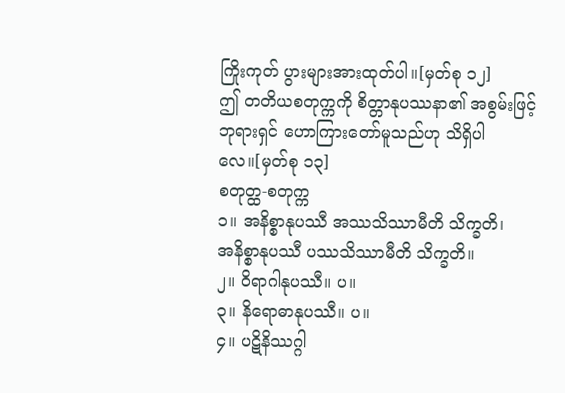ကြိုးကုတ် ပွားများအားထုတ်ပါ။[မှတ်စု ၁၂]
ဤ တတိယစတုက္ကကို စိတ္တာနုပဿနာ၏ အစွမ်းဖြင့် ဘုရားရှင် ဟောကြားတော်မူသည်ဟု သိရှိပါလေ။[မှတ်စု ၁၃]
စတုတ္ထ-စတုက္က
၁။ အနိစ္စာနုပဿီ အဿသိဿာမီတိ သိက္ခတိ၊
အနိစ္စာနုပဿီ ပဿသိဿာမီတိ သိက္ခတိ။
၂။ ဝိရာဂါနုပဿီ။ ပ။
၃။ နိရောဓာနုပဿီ။ ပ။
၄။ ပဋိနိဿဂ္ဂါ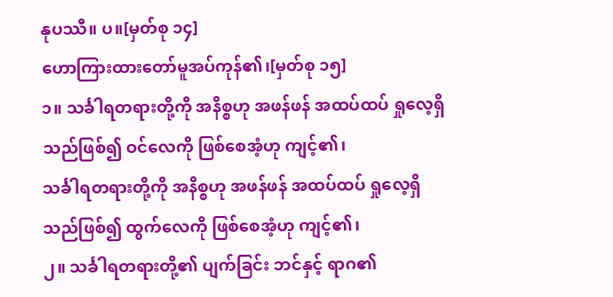နုပဿီ။ ပ။[မှတ်စု ၁၄]
ဟောကြားထားတော်မူအပ်ကုန်၏၊[မှတ်စု ၁၅]
၁။ သင်္ခါရတရားတို့ကို အနိစ္စဟု အဖန်ဖန် အထပ်ထပ် ရှုလေ့ရှိသည်ဖြစ်၍ ဝင်လေကို ဖြစ်စေအံ့ဟု ကျင့်၏၊
သင်္ခါရတရားတို့ကို အနိစ္စဟု အဖန်ဖန် အထပ်ထပ် ရှုလေ့ရှိသည်ဖြစ်၍ ထွက်လေကို ဖြစ်စေအံ့ဟု ကျင့်၏၊
၂။ သင်္ခါရတရားတို့၏ ပျက်ခြင်း ဘင်နှင့် ရာဂ၏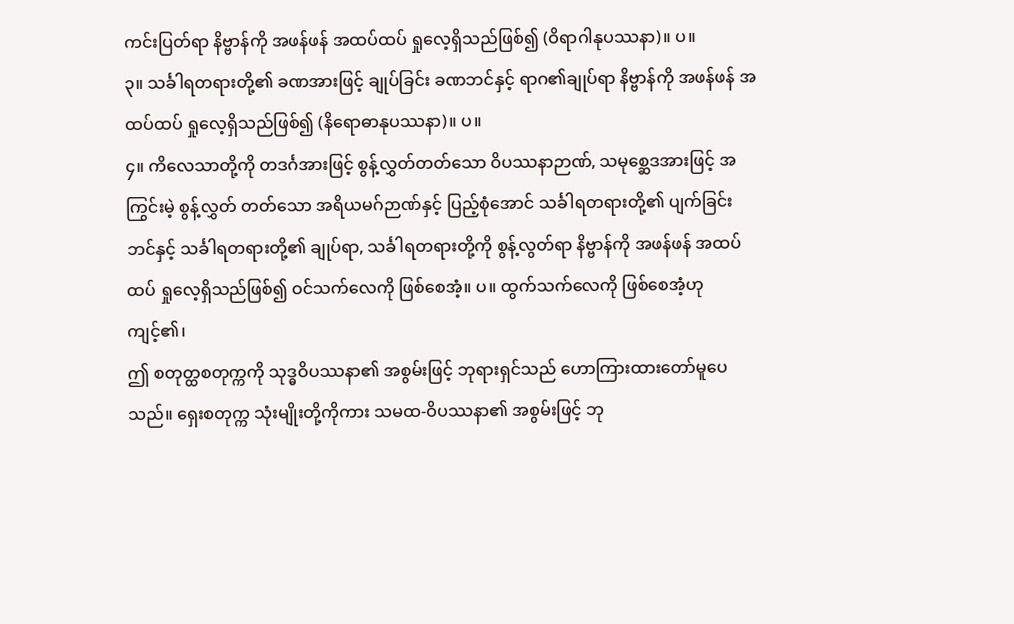ကင်းပြတ်ရာ နိဗ္ဗာန်ကို အဖန်ဖန် အထပ်ထပ် ရှုလေ့ရှိသည်ဖြစ်၍ (ဝိရာဂါနုပဿနာ)။ ပ။
၃။ သင်္ခါရတရားတို့၏ ခဏအားဖြင့် ချုပ်ခြင်း ခဏဘင်နှင့် ရာဂ၏ချုပ်ရာ နိဗ္ဗာန်ကို အဖန်ဖန် အထပ်ထပ် ရှုလေ့ရှိသည်ဖြစ်၍ (နိရောဓာနုပဿနာ)။ ပ။
၄။ ကိလေသာတို့ကို တဒင်္ဂအားဖြင့် စွန့်လွှတ်တတ်သော ဝိပဿနာဉာဏ်, သမုစ္ဆေဒအားဖြင့် အကြွင်းမဲ့ စွန့်လွှတ် တတ်သော အရိယမဂ်ဉာဏ်နှင့် ပြည့်စုံအောင် သင်္ခါရတရားတို့၏ ပျက်ခြင်း ဘင်နှင့် သင်္ခါရတရားတို့၏ ချုပ်ရာ, သင်္ခါရတရားတို့ကို စွန့်လွတ်ရာ နိဗ္ဗာန်ကို အဖန်ဖန် အထပ်ထပ် ရှုလေ့ရှိသည်ဖြစ်၍ ဝင်သက်လေကို ဖြစ်စေအံ့။ ပ။ ထွက်သက်လေကို ဖြစ်စေအံ့ဟု ကျင့်၏၊
ဤ စတုတ္ထစတုက္ကကို သုဒ္ဓဝိပဿနာ၏ အစွမ်းဖြင့် ဘုရားရှင်သည် ဟောကြားထားတော်မူပေသည်။ ရှေးစတုက္က သုံးမျိုးတို့ကိုကား သမထ-ဝိပဿနာ၏ အစွမ်းဖြင့် ဘု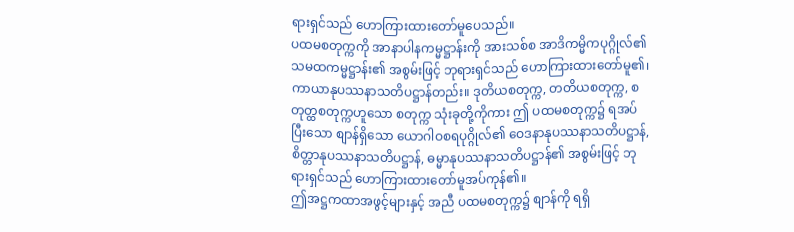ရားရှင်သည် ဟောကြားထားတော်မူပေသည်။
ပထမစတုက္ကကို အာနာပါနကမ္မဋ္ဌာန်းကို အားသစ်စ အာဒိကမ္မိကပုဂ္ဂိုလ်၏ သမထကမ္မဋ္ဌာန်း၏ အစွမ်းဖြင့် ဘုရားရှင်သည် ဟောကြားထားတော်မူ၏၊ ကာယာနုပဿနာသတိပဋ္ဌာန်တည်း။ ဒုတိယစတုက္က, တတိယစတုက္က, စတုတ္ထစတုက္ကဟူသော စတုက္က သုံးခုတို့ကိုကား ဤ ပထမစတုက္က၌ ရအပ်ပြီးသော စျာန်ရှိသော ယောဂါဝစရပုဂ္ဂိုလ်၏ ဝေဒနာနုပဿနာသတိပဋ္ဌာန်, စိတ္တာနုပဿနာသတိပဋ္ဌာန်, ဓမ္မာနုပဿနာသတိပဋ္ဌာန်၏ အစွမ်းဖြင့် ဘုရားရှင်သည် ဟောကြားထားတော်မူအပ်ကုန်၏။
ဤအဋ္ဌကထာအဖွင့်များနှင့် အညီ ပထမစတုက္က၌ စျာန်ကို ရရှိ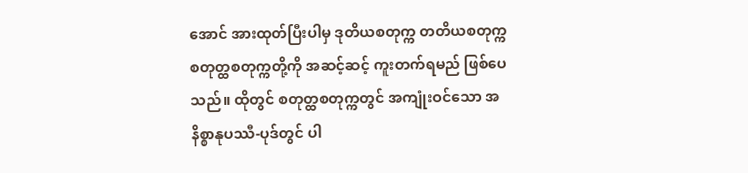အောင် အားထုတ်ပြီးပါမှ ဒုတိယစတုက္က တတိယစတုက္က စတုတ္ထစတုက္ကတို့ကို အဆင့်ဆင့် ကူးတက်ရမည် ဖြစ်ပေသည်။ ထိုတွင် စတုတ္ထစတုက္ကတွင် အကျုံးဝင်သော အနိစ္စာနုပဿီ-ပုဒ်တွင် ပါ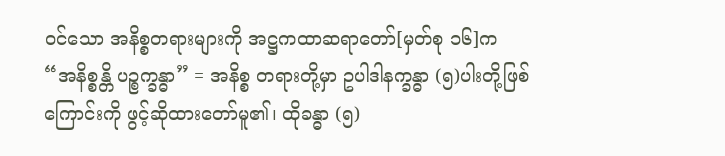ဝင်သော အနိစ္စတရားများကို အဋ္ဌကထာဆရာတော်[မှတ်စု ၁၆]က “အနိစ္စန္တိ ပဉ္စက္ခန္ဓာ” = အနိစ္စ တရားတို့မှာ ဥပါဒါနက္ခန္ဓာ (၅)ပါးတို့ဖြစ်ကြောင်းကို ဖွင့်ဆိုထားတော်မူ၏၊ ထိုခန္ဓာ (၅)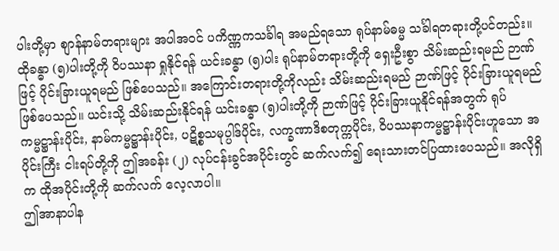ပါးတို့မှာ စျာန်နာမ်တရားများ အပါအဝင် ပကိဏ္ဏကသင်္ခါရ အမည်ရသော ရုပ်နာမ်ဓမ္မ သင်္ခါရတရားတို့ပင်တည်း။ ထိုခန္ဓာ (၅)ပါးတို့ကို ဝိပဿနာ ရှုနိုင်ရန် ယင်းခန္ဓာ (၅)ပါး ရုပ်နာမ်တရားတို့ကို ရှေးဦးစွာ သိမ်းဆည်းရမည် ဉာဏ်ဖြင့် ပိုင်းခြားယူရမည် ဖြစ်ပေသည်။ အကြောင်းတရားတို့ကိုလည်း သိမ်းဆည်းရမည် ဉာဏ်ဖြင့် ပိုင်းခြားယူရမည် ဖြစ်ပေသည်။ ယင်းသို့ သိမ်းဆည်းနိုင်ရန် ယင်းခန္ဓာ (၅)ပါးတို့ကို ဉာဏ်ဖြင့် ပိုင်းခြားယူနိုင်ရန်အတွက် ရုပ်ကမ္မဋ္ဌာန်းပိုင်း, နာမ်ကမ္မဋ္ဌာန်းပိုင်း, ပဋိစ္စသမုပ္ပါဒ်ပိုင်း, လက္ခဏာဒိစတုက္ကပိုင်း, ဝိပဿနာကမ္မဋ္ဌာန်းပိုင်းဟူသော အပိုင်းကြီး ငါးရပ်တို့ကို ဤအခန်း (၂) လုပ်ငန်းခွင်အပိုင်းတွင် ဆက်လက်၍ ရေးသားတင်ပြထားပေသည်။ အလိုရှိက ထိုအပိုင်းတို့ကို ဆက်လက် လေ့လာပါ။
ဤအာနာပါန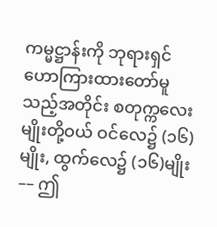ကမ္မဋ္ဌာန်းကို ဘုရားရှင် ဟောကြားထားတော်မူသည့်အတိုင်း စတုက္ကလေးမျိုးတို့ဝယ် ဝင်လေ၌ (၁၆)မျိုး, ထွက်လေ၌ (၁၆)မျိုး –– ဤ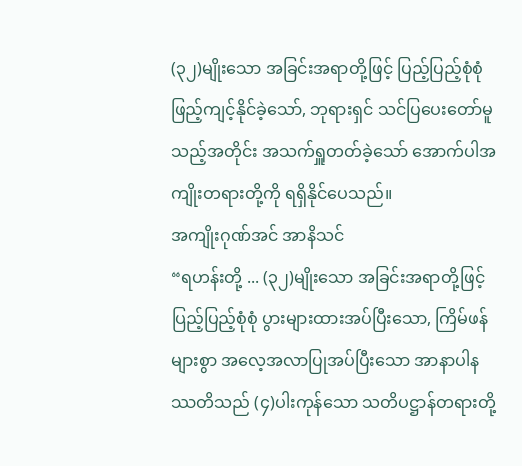(၃၂)မျိုးသော အခြင်းအရာတို့ဖြင့် ပြည့်ပြည့်စုံစုံ ဖြည့်ကျင့်နိုင်ခဲ့သော်, ဘုရားရှင် သင်ပြပေးတော်မူသည့်အတိုင်း အသက်ရှူတတ်ခဲ့သော် အောက်ပါအကျိုးတရားတို့ကို ရရှိနိုင်ပေသည်။
အကျိုးဂုဏ်အင် အာနိသင်
“ရဟန်းတို့ ... (၃၂)မျိုးသော အခြင်းအရာတို့ဖြင့် ပြည့်ပြည့်စုံစုံ ပွားများထားအပ်ပြီးသော, ကြိမ်ဖန်များစွာ အလေ့အလာပြုအပ်ပြီးသော အာနာပါနဿတိသည် (၄)ပါးကုန်သော သတိပဋ္ဌာန်တရားတို့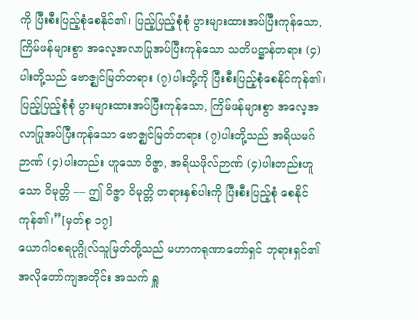ကို ပြီးစီးပြည့်စုံစေနိုင်၏၊ ပြည့်ပြည့်စုံစုံ ပွားများထားအပ်ပြီးကုန်သော, ကြိမ်ဖန်များစွာ အလေ့အလာပြုအပ်ပြီးကုန်သော သတိပဋ္ဌာန်တရား (၄)ပါးတို့သည် ဗောဇ္ဈင်မြတ်တရား (၇)ပါးတို့ကို ပြီးစီးပြည့်စုံစေနိုင်ကုန်၏၊ ပြည့်ပြည့်စုံစုံ ပွားများထားအပ်ပြီးကုန်သော, ကြိမ်ဖန်များစွာ အလေ့အလာပြုအပ်ပြီးကုန်သော ဗောဇ္ဈင်မြတ်တရား (၇)ပါးတို့သည် အရိယမဂ်ဉာဏ် (၄)ပါးတည်း ဟူသော ဝိဇ္ဇာ, အရိယဖိုလ်ဉာဏ် (၄)ပါးတည်းဟူသော ဝိမုတ္တိ –– ဤ ဝိဇ္ဇာ ဝိမုတ္တိ တရားနှစ်ပါးကို ပြီးစီးပြည့်စုံ စေနိုင်ကုန်၏၊”[မှတ်စု ၁၇]
ယောဂါဝစရပုဂ္ဂိုလ်သူမြတ်တို့သည် မဟာကရုဏာတော်ရှင် ဘုရားရှင်၏ အလိုတော်ကျအတိုင်း အသက် ရှူ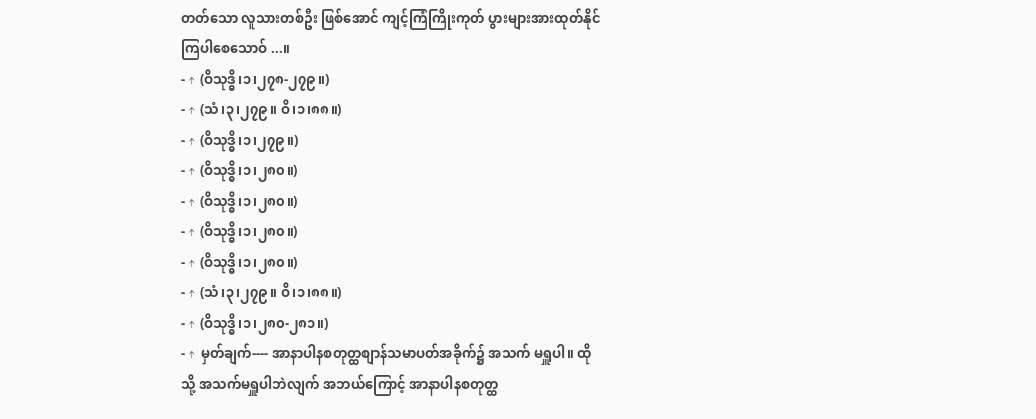တတ်သော လူသားတစ်ဦး ဖြစ်အောင် ကျင့်ကြံကြိုးကုတ် ပွားများအားထုတ်နိုင်ကြပါစေသောဝ် ...။
- ↑ (ဝိသုဒ္ဓိ၊၁၊၂၇၈-၂၇၉။)
- ↑ (သံ၊၃၊၂၇၉။ ဝိ၊၁၊၈၈။)
- ↑ (ဝိသုဒ္ဓိ၊၁၊၂၇၉။)
- ↑ (ဝိသုဒ္ဓိ၊၁၊၂၈၀။)
- ↑ (ဝိသုဒ္ဓိ၊၁၊၂၈၀။)
- ↑ (ဝိသုဒ္ဓိ၊၁၊၂၈၀။)
- ↑ (ဝိသုဒ္ဓိ၊၁၊၂၈၀။)
- ↑ (သံ၊၃၊၂၇၉။ ဝိ၊၁၊၈၈။)
- ↑ (ဝိသုဒ္ဓိ၊၁၊၂၈၀-၂၈၁။)
- ↑ မှတ်ချက်---- အာနာပါနစတုတ္ထစျာန်သမာပတ်အခိုက်၌ အသက် မရှူပါ။ ထိုသို့ အသက်မရှူပါဘဲလျက် အဘယ်ကြောင့် အာနာပါနစတုတ္ထ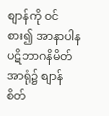စျာန်ကို ဝင်စား၍ အာနာပါနပဋိဘာဂနိမိတ်အာရုံ၌ စျာန်စိတ်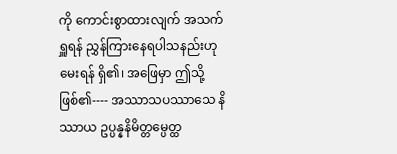ကို ကောင်းစွာထားလျက် အသက်ရှူရန် ညွှန်ကြားနေရပါသနည်းဟု မေးရန် ရှိ၏၊ အဖြေမှာ ဤသို့ဖြစ်၏---- အဿာသပဿာသေ နိဿာယ ဥပ္ပန္နနိမိတ္တမ္ပေတ္ထ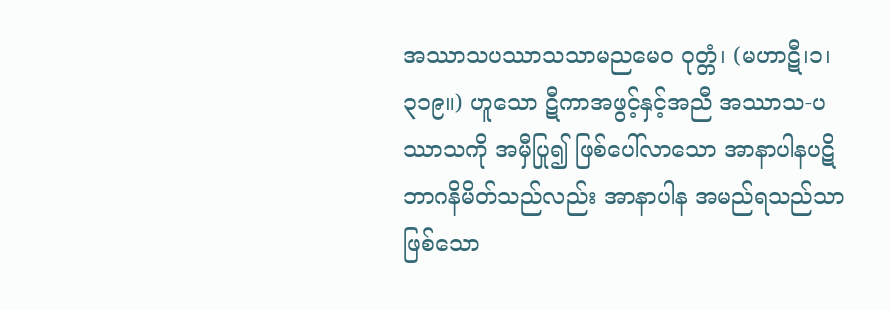အဿာသပဿာသသာမညမေဝ ဝုတ္တံ၊ (မဟာဋီ၊၁၊၃၁၉။) ဟူသော ဋီကာအဖွင့်နှင့်အညီ အဿာသ-ပဿာသကို အမှီပြု၍ ဖြစ်ပေါ်လာသော အာနာပါနပဋိဘာဂနိမိတ်သည်လည်း အာနာပါန အမည်ရသည်သာ ဖြစ်သော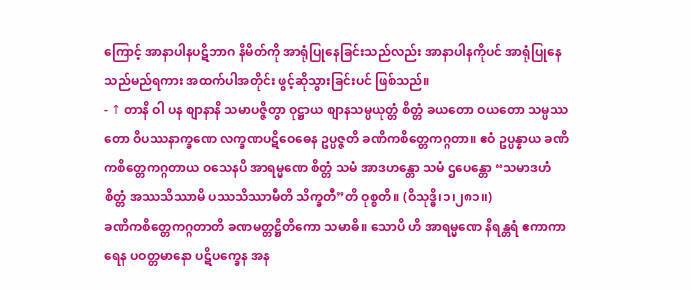ကြောင့် အာနာပါနပဋိဘာဂ နိမိတ်ကို အာရုံပြုနေခြင်းသည်လည်း အာနာပါနကိုပင် အာရုံပြုနေသည်မည်ရကား အထက်ပါအတိုင်း ဖွင့်ဆိုသွားခြင်းပင် ဖြစ်သည်။
- ↑ တာနိ ဝါ ပန စျာနာနိ သမာပဇ္ဇိတွာ ဝုဋ္ဌာယ စျာနသမ္ပယုတ္တံ စိတ္တံ ခယတော ဝယတော သမ္ပဿတော ဝိပဿနာက္ခဏေ လက္ခဏပဋိဝေဓေန ဥပ္ပဇ္ဇတိ ခဏိကစိတ္တေကဂ္ဂတာ။ ဧဝံ ဥပ္ပန္နာယ ခဏိကစိတ္တေကဂ္ဂတာယ ဝသေနပိ အာရမ္မဏေ စိတ္တံ သမံ အာဒဟန္တော သမံ ဌပေန္တော “သမာဒဟံ စိတ္တံ အဿသိဿာမိ ပဿသိဿာမီတိ သိက္ခတီ”တိ ဝုစ္စတိ။ (ဝိသုဒ္ဓိ၊၁၊၂၈၁၊၊)
ခဏိကစိတ္တေကဂ္ဂတာတိ ခဏမတ္တဋ္ဌိတိကော သမာဓိ။ သောပိ ဟိ အာရမ္မဏေ နိရန္တရံ ဧကာကာရေန ပဝတ္တမာနော ပဋိပက္ခေန အန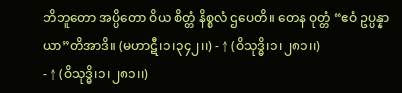ဘိဘူတော အပ္ပိတော ဝိယ စိတ္တံ နိစ္စလံ ဌပေတိ။ တေန ဝုတ္တံ “ဧဝံ ဥပ္ပန္နာယာ”တိအာဒိ။ (မဟာဋီ၊၁၊၃၄၂၊၊) - ↑ (ဝိသုဒ္ဓိ၊၁၊၂၈၁၊၊)
- ↑ (ဝိသုဒ္ဓိ၊၁၊၂၈၁၊၊)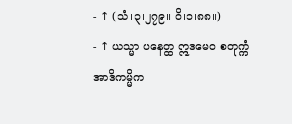- ↑ (သံ၊၃၊၂၇၉။ ဝိ၊၁၊၈၈။)
- ↑ ယသ္မာ ပနေတ္ထ ဣဒမေဝ စတုက္ကံ အာဒိကမ္မိက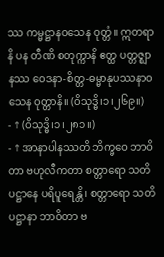ဿ ကမ္မဋ္ဌာနဝသေန ဝုတ္တံ။ ဣတရာနိ ပန တီဏိ စတုက္ကာနိ ဧတ္ထ ပတ္တဇ္ဈာနဿ ဝေဒနာ-စိတ္တ-ဓမ္မာနုပဿနာဝသေန ဝုတ္တာနိ။ (ဝိသုဒ္ဓိ၊၁၊၂၆၉။)
- ↑ (ဝိသုဒ္ဓိ၊၁၊၂၈၁။)
- ↑ အာနာပါနဿတိ ဘိက္ခဝေ ဘာဝိတာ ဗဟုလီကတာ စတ္တာရော သတိပဋ္ဌာနေ ပရိပူရေန္တိ၊ စတ္တာရော သတိပဋ္ဌာနာ ဘာဝိတာ ဗ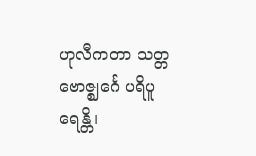ဟုလီကတာ သတ္တ ဗောဇ္ဈင်္ဂေ ပရိပူရေန္တိ၊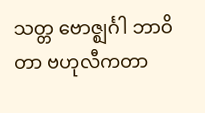သတ္တ ဗောဇ္ဈင်္ဂါ ဘာဝိတာ ဗဟုလီကတာ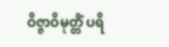ဝိဇ္ဇာဝိမုတ္တိံ ပရိ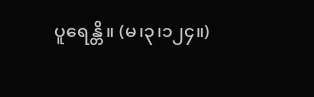ပူရေန္တိ။ (မ၊၃၊၁၂၄။)